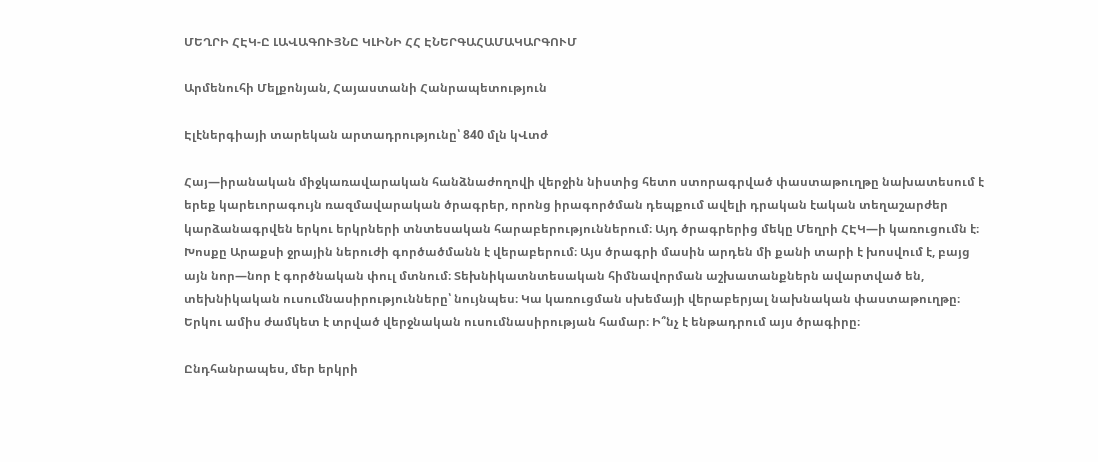ՄԵՂՐԻ ՀԷԿ-Ը ԼԱՎԱԳՈՒՅՆԸ ԿԼԻՆԻ ՀՀ ԷՆԵՐԳԱՀԱՄԱԿԱՐԳՈՒՄ

Արմենուհի Մելքոնյան, Հայաստանի Հանրապետություն

Էլէներգիայի տարեկան արտադրությունը՝ 840 մլն կՎտժ

Հայ—իրանական միջկառավարական հանձնաժողովի վերջին նիստից հետո ստորագրված փաստաթուղթը նախատեսում է երեք կարեւորագույն ռազմավարական ծրագրեր, որոնց իրագործման դեպքում ավելի դրական էական տեղաշարժեր կարձանագրվեն երկու երկրների տնտեսական հարաբերություններում։ Այդ ծրագրերից մեկը Մեղրի ՀԷԿ—ի կառուցումն է։ Խոսքը Արաքսի ջրային ներուժի գործածմանն է վերաբերում։ Այս ծրագրի մասին արդեն մի քանի տարի է խոսվում է, բայց այն նոր—նոր է գործնական փուլ մտնում։ Տեխնիկատնտեսական հիմնավորման աշխատանքներն ավարտված են, տեխնիկական ուսումնասիրությունները՝ նույնպես։ Կա կառուցման սխեմայի վերաբերյալ նախնական փաստաթուղթը։ Երկու ամիս ժամկետ է տրված վերջնական ուսումնասիրության համար։ Ի՞նչ է ենթադրում այս ծրագիրը։

Ընդհանրապես, մեր երկրի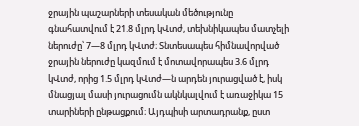ջրային պաշարների տեսական մեծությունը գնահատվում է 21.8 մլրդ կՎտժ, տեխնիկապես մատչելի ներուժը՝ 7—8 մլրդ կՎտժ։ Տնտեսապես հիմնավորված ջրային ներուժը կազմում է մոտավորապես 3.6 մլրդ կՎտժ, որից 1.5 մլրդ կՎտժ—ն արդեն յուրացված է, իսկ մնացյալ մասի յուրացումն ակնկալվում է առաջիկա 15 տարիների ընթացքում։ Այդպիսի արտադրանք, ըստ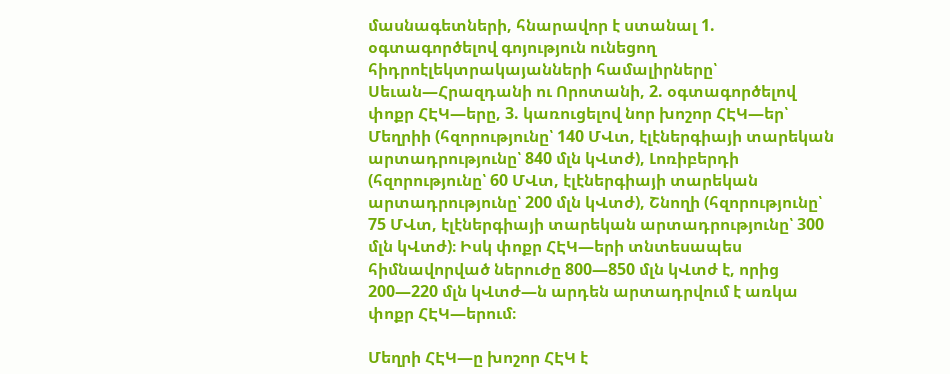մասնագետների, հնարավոր է ստանալ 1. օգտագործելով գոյություն ունեցող հիդրոէլեկտրակայանների համալիրները՝ Սեւան—Հրազդանի ու Որոտանի, 2. օգտագործելով փոքր ՀԷԿ—երը, 3. կառուցելով նոր խոշոր ՀԷԿ—եր՝ Մեղրիի (հզորությունը՝ 140 ՄՎտ, էլէներգիայի տարեկան արտադրությունը՝ 840 մլն կՎտժ), Լոռիբերդի (հզորությունը՝ 60 ՄՎտ, էլէներգիայի տարեկան արտադրությունը՝ 200 մլն կՎտժ), Շնողի (հզորությունը՝ 75 ՄՎտ, էլէներգիայի տարեկան արտադրությունը՝ 300 մլն կՎտժ)։ Իսկ փոքր ՀԷԿ—երի տնտեսապես հիմնավորված ներուժը 800—850 մլն կՎտժ է, որից 200—220 մլն կՎտժ—ն արդեն արտադրվում է առկա փոքր ՀԷԿ—երում։

Մեղրի ՀԷԿ—ը խոշոր ՀԷԿ է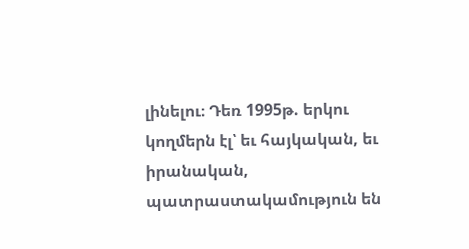լինելու։ Դեռ 1995թ. երկու կողմերն էլ՝ եւ հայկական, եւ իրանական, պատրաստակամություն են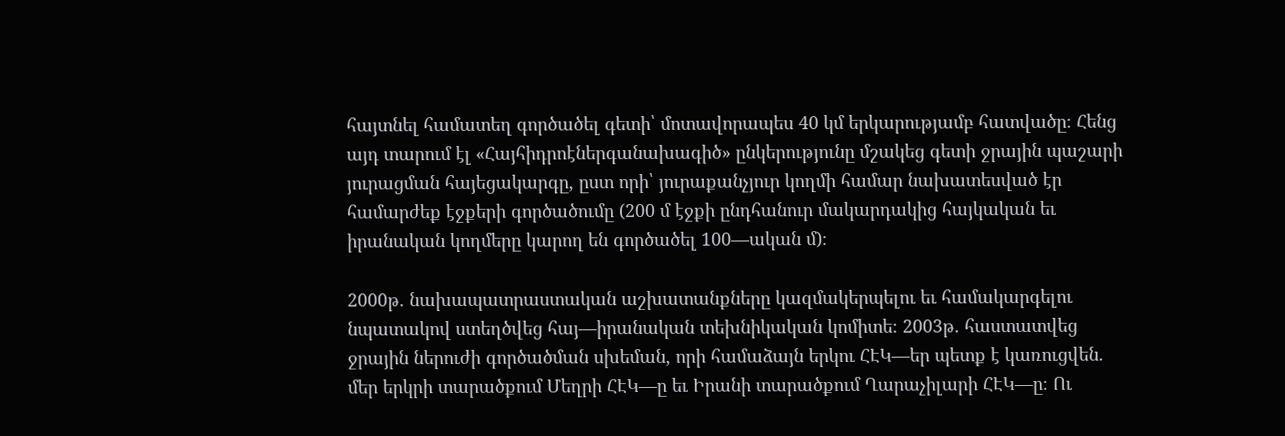հայտնել համատեղ գործածել գետի՝ մոտավորապես 40 կմ երկարությամբ հատվածը։ Հենց այդ տարում էլ «Հայհիդրոէներգանախագիծ» ընկերությունը մշակեց գետի ջրային պաշարի յուրացման հայեցակարգը, ըստ որի՝ յուրաքանչյուր կողմի համար նախատեսված էր համարժեք էջքերի գործածումը (200 մ էջքի ընդհանուր մակարդակից հայկական եւ իրանական կողմերը կարող են գործածել 100—ական մ)։

2000թ. նախապատրաստական աշխատանքները կազմակերպելու եւ համակարգելու նպատակով ստեղծվեց հայ—իրանական տեխնիկական կոմիտե։ 2003թ. հաստատվեց ջրային ներուժի գործածման սխեման, որի համաձայն երկու ՀԷԿ—եր պետք է կառուցվեն. մեր երկրի տարածքում Մեղրի ՀԷԿ—ը եւ Իրանի տարածքում Ղարաչիլարի ՀԷԿ—ը։ Ու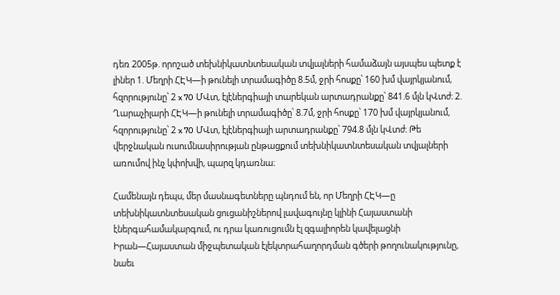դեռ 2005թ. որոշած տեխնիկատնտեսական տվյալների համաձայն այսպես պետք է լիներ 1. Մեղրի ՀԷԿ—ի թունելի տրամագիծը 8.5մ, ջրի հոսքը՝ 160 խմ վայրկյանում, հզորությունը՝ 2 x 70 ՄՎտ, էլէներգիայի տարեկան արտադրանքը՝ 841.6 մլն կՎտժ։ 2. Ղարաչիլարի ՀԷԿ—ի թունելի տրամագիծը՝ 8.7մ, ջրի հոսքը՝ 170 խմ վայրկյանում, հզորությունը՝ 2 x 70 ՄՎտ, էլէներգիայի արտադրանքը՝ 794.8 մլն կՎտժ։ Թե վերջնական ուսումնասիրության ընթացքում տեխնիկատնտեսական տվյալների առումով ինչ կփոխվի, պարզ կդառնա։

Համենայն դեպս, մեր մասնագետները պնդում են, որ Մեղրի ՀԷԿ—ը տեխնիկատնտեսական ցուցանիշներով լավագույնը կլինի Հայաստանի էներգահամակարգում, ու դրա կառուցումն էլ զգալիորեն կավելացնի Իրան—Հայաստան միջպետական էլեկտրահաղորդման գծերի թողունակությունը, նաեւ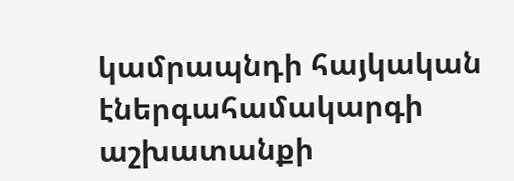կամրապնդի հայկական էներգահամակարգի աշխատանքի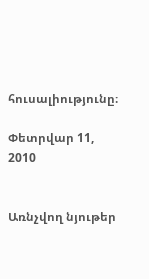հուսալիությունը։

Փետրվար 11, 2010


Առնչվող նյութեր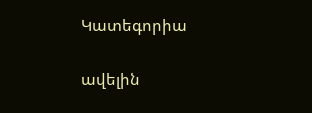Կատեգորիա

ավելին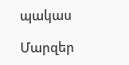պակաս

Մարզեր